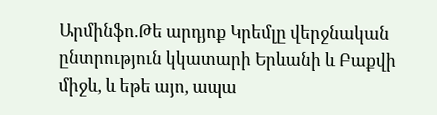Արմինֆո.Թե արդյոք Կրեմլը վերջնական ընտրություն կկատարի Երևանի և Բաքվի միջև, և եթե այո, ապա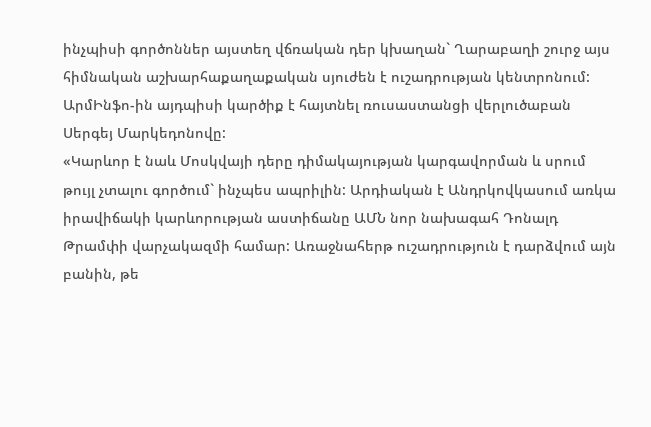ինչպիսի գործոններ այստեղ վճռական դեր կխաղան` Ղարաբաղի շուրջ այս հիմնական աշխարհաքաղաքական սյուժեն է ուշադրության կենտրոնում: ԱրմԻնֆո-ին այդպիսի կարծիք է հայտնել ռուսաստանցի վերլուծաբան Սերգեյ Մարկեդոնովը:
«Կարևոր է նաև Մոսկվայի դերը դիմակայության կարգավորման և սրում թույլ չտալու գործում` ինչպես ապրիլին: Արդիական է Անդրկովկասում առկա իրավիճակի կարևորության աստիճանը ԱՄՆ նոր նախագահ Դոնալդ Թրամփի վարչակազմի համար: Առաջնահերթ ուշադրություն է դարձվում այն բանին, թե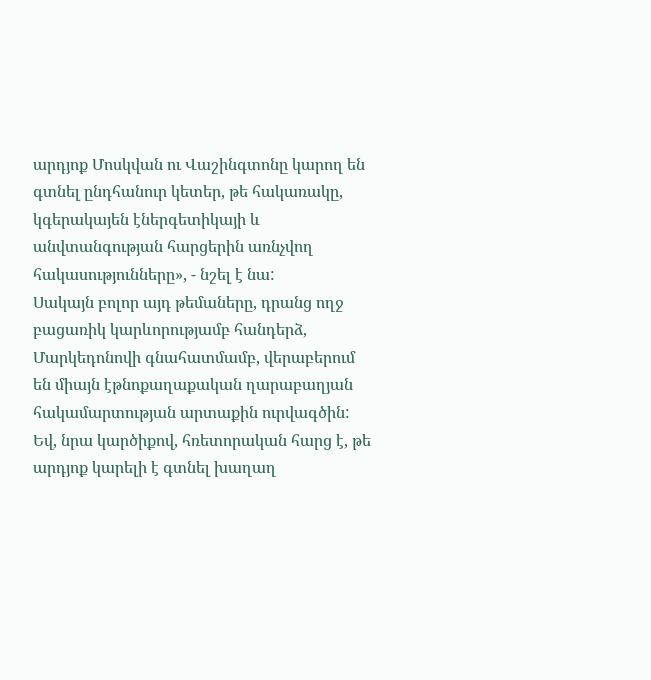արդյոք Մոսկվան ու Վաշինգտոնը կարող են գտնել ընդհանուր կետեր, թե հակառակը, կգերակայեն էներգետիկայի և անվտանգության հարցերին առնչվող հակասությունները», - նշել է նա:
Սակայն բոլոր այդ թեմաները, դրանց ողջ բացառիկ կարևորությամբ հանդերձ, Մարկեդոնովի գնահատմամբ, վերաբերում են միայն էթնոքաղաքական ղարաբաղյան հակամարտության արտաքին ուրվագծին: Եվ, նրա կարծիքով, հռետորական հարց է, թե արդյոք կարելի է գտնել խաղաղ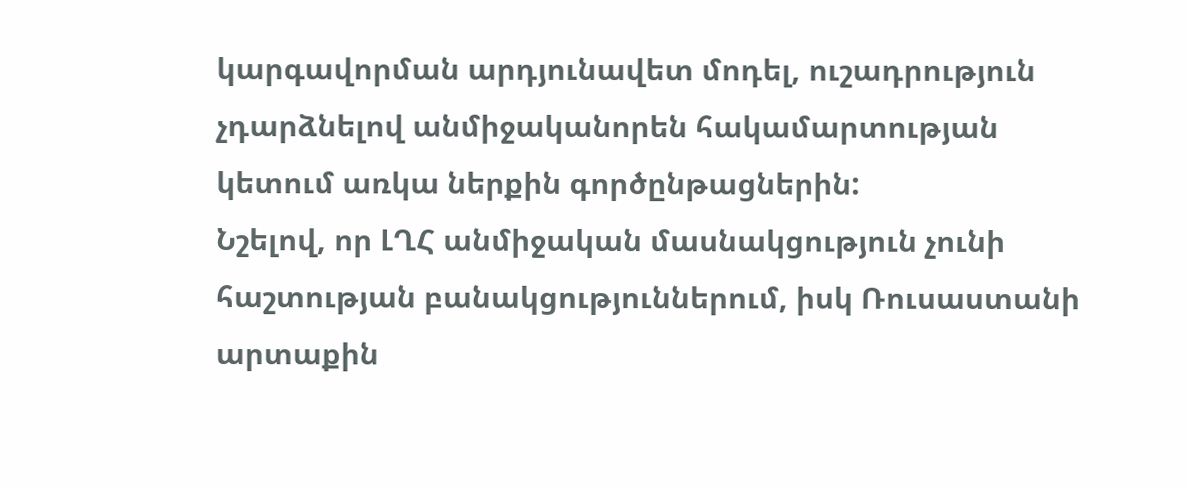կարգավորման արդյունավետ մոդել, ուշադրություն չդարձնելով անմիջականորեն հակամարտության կետում առկա ներքին գործընթացներին:
Նշելով, որ ԼՂՀ անմիջական մասնակցություն չունի հաշտության բանակցություններում, իսկ Ռուսաստանի արտաքին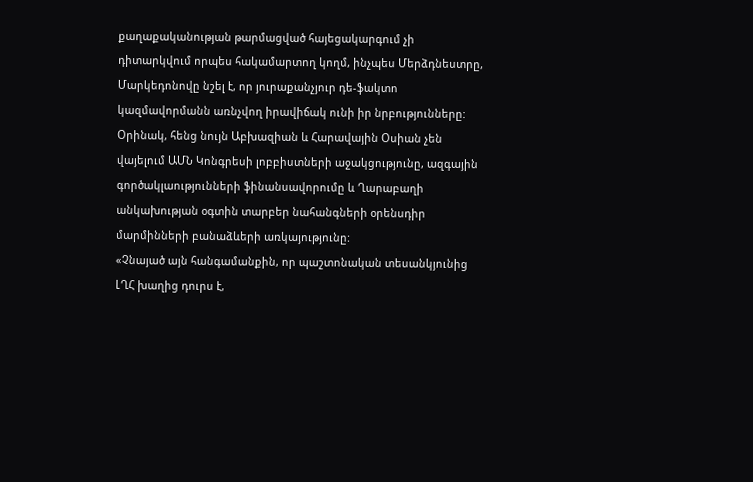քաղաքականության թարմացված հայեցակարգում չի դիտարկվում որպես հակամարտող կողմ, ինչպես Մերձդնեստրը, Մարկեդոնովը նշել է, որ յուրաքանչյուր դե-ֆակտո կազմավորմանն առնչվող իրավիճակ ունի իր նրբությունները: Օրինակ, հենց նույն Աբխազիան և Հարավային Օսիան չեն վայելում ԱՄՆ Կոնգրեսի լոբբիստների աջակցությունը, ազգային գործակլաությունների ֆինանսավորումը և Ղարաբաղի անկախության օգտին տարբեր նահանգների օրենսդիր մարմինների բանաձևերի առկայությունը:
«Չնայած այն հանգամանքին, որ պաշտոնական տեսանկյունից ԼՂՀ խաղից դուրս է,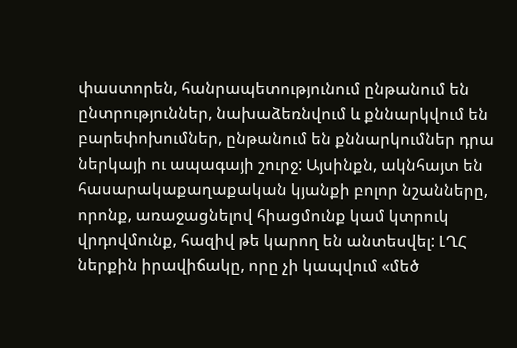փաստորեն, հանրապետությունում ընթանում են ընտրություններ, նախաձեռնվում և քննարկվում են բարեփոխումներ, ընթանում են քննարկումներ դրա ներկայի ու ապագայի շուրջ: Այսինքն, ակնհայտ են հասարակաքաղաքական կյանքի բոլոր նշանները, որոնք, առաջացնելով հիացմունք կամ կտրուկ վրդովմունք, հազիվ թե կարող են անտեսվել: ԼՂՀ ներքին իրավիճակը, որը չի կապվում «մեծ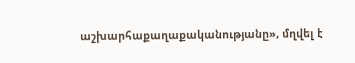աշխարհաքաղաքականությանը», մղվել է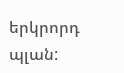երկրորդ պլան: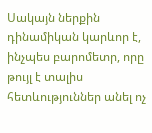Սակայն ներքին դինամիկան կարևոր է, ինչպես բարոմետր, որը թույլ է տալիս հետևություններ անել ոչ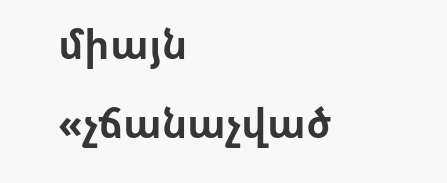միայն «չճանաչված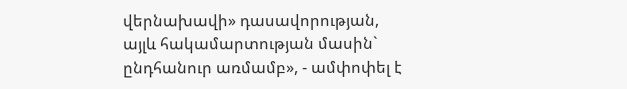վերնախավի» դասավորության, այլև հակամարտության մասին` ընդհանուր առմամբ», - ամփոփել է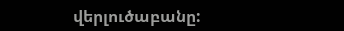վերլուծաբանը: